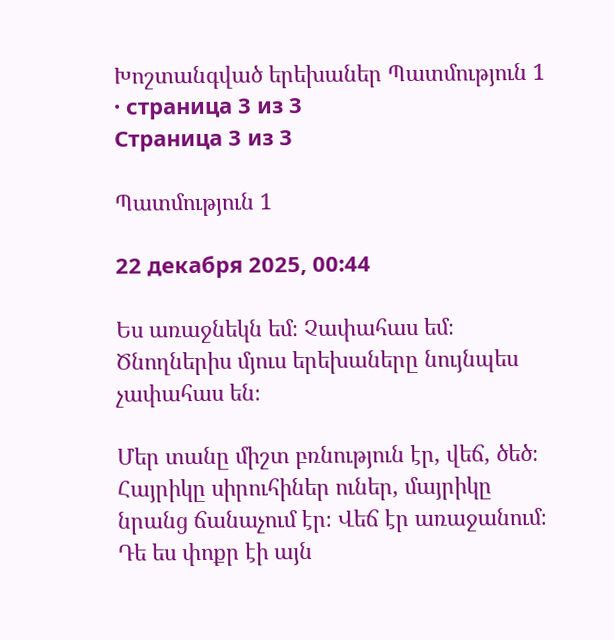Խոշտանգված երեխաներ Պատմություն 1 · страница 3 из 3
Страница 3 из 3

Պատմություն 1

22 декабря 2025, 00:44

Ես առաջնեկն եմ։ Չափահաս եմ։ Ծնողներիս մյուս երեխաները նույնպես չափահաս են։

Մեր տանը միշտ բռնություն էր, վեճ, ծեծ։
Հայրիկը սիրուհիներ ուներ, մայրիկը նրանց ճանաչում էր։ Վեճ էր առաջանում։ Դե ես փոքր էի այն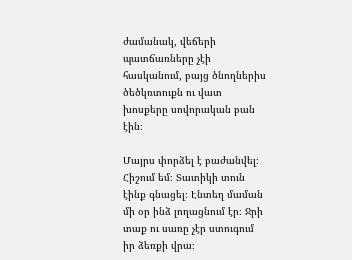ժամանակ, վեճերի պատճառները չէի հասկանում, բայց ծնողներիս ծեծկռտուքն ու վատ խոսքերը սովորական բան էին։

Մայրս փորձել է բաժանվել։ Հիշում եմ։ Տատիկի տուն էինք գնացել։ Էնտեղ մաման մի օր ինձ լողացնում էր։ Ջրի տաք ու սառը չէր ստուգում իր ձեռքի վրա։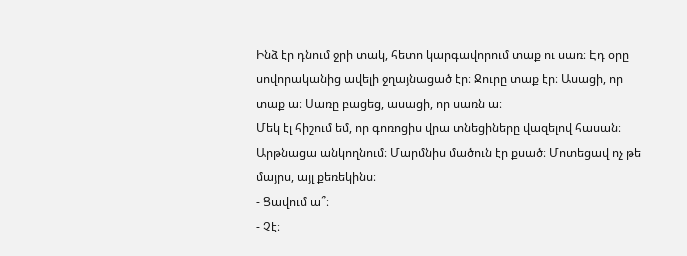Ինձ էր դնում ջրի տակ, հետո կարգավորում տաք ու սառ։ Էդ օրը սովորականից ավելի ջղայնացած էր։ Ջուրը տաք էր։ Ասացի, որ տաք ա։ Սառը բացեց, ասացի, որ սառն ա։
Մեկ էլ հիշում եմ, որ գոռոցիս վրա տնեցիները վազելով հասան։
Արթնացա անկողնում։ Մարմնիս մածուն էր քսած։ Մոտեցավ ոչ թե մայրս, այլ քեռեկինս։
- Ցավում ա՞։
- Չէ։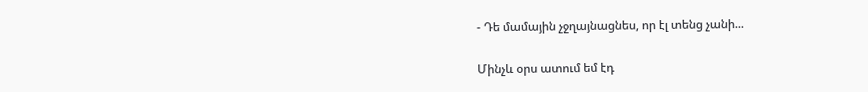- Դե մամային չջղայնացնես, որ էլ տենց չանի...

Մինչև օրս ատում եմ էդ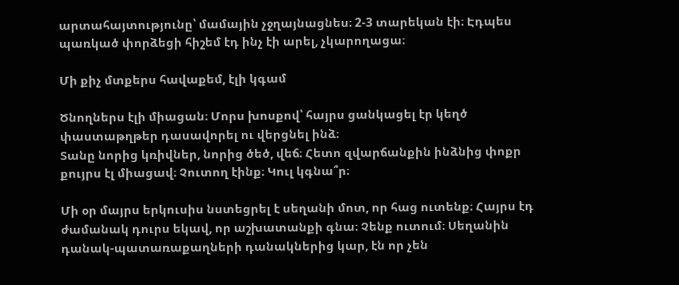արտահայտությունը՝ մամային չջղայնացնես։ 2-3 տարեկան էի։ Էդպես պառկած փորձեցի հիշեմ էդ ինչ էի արել, չկարողացա։

Մի քիչ մտքերս հավաքեմ, էլի կգամ

Ծնողներս էլի միացան։ Մորս խոսքով՝ հայրս ցանկացել էր կեղծ փաստաթղթեր դասավորել ու վերցնել ինձ։
Տանը նորից կռիվներ, նորից ծեծ, վեճ։ Հետո զվարճանքին ինձնից փոքր քույրս էլ միացավ։ Չուտող էինք։ Կուլ կգնա՞ր։

Մի օր մայրս երկուսիս նստեցրել է սեղանի մոտ, որ հաց ուտենք։ Հայրս էդ ժամանակ դուրս եկավ, որ աշխատանքի գնա։ Չենք ուտում։ Սեղանին դանակ-պատառաքաղների դանակներից կար, էն որ չեն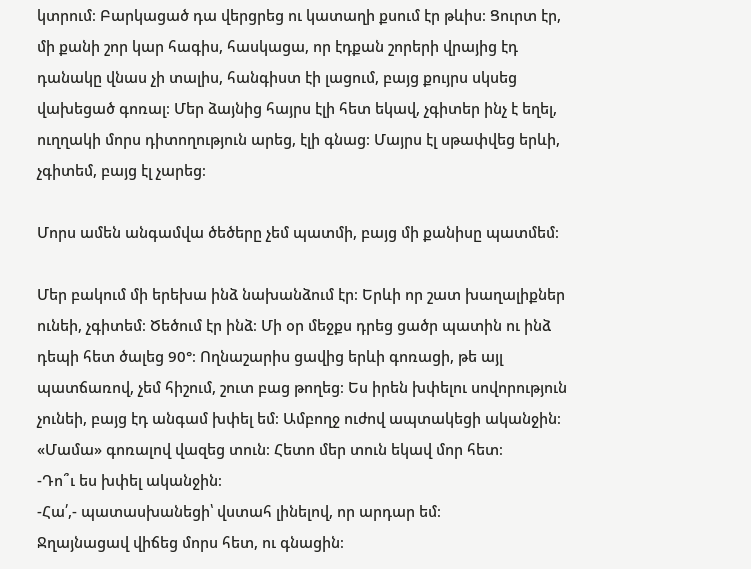կտրում։ Բարկացած դա վերցրեց ու կատաղի քսում էր թևիս։ Ցուրտ էր, մի քանի շոր կար հագիս, հասկացա, որ էդքան շորերի վրայից էդ դանակը վնաս չի տալիս, հանգիստ էի լացում, բայց քույրս սկսեց վախեցած գոռալ։ Մեր ձայնից հայրս էլի հետ եկավ, չգիտեր ինչ է եղել, ուղղակի մորս դիտողություն արեց, էլի գնաց։ Մայրս էլ սթափվեց երևի, չգիտեմ, բայց էլ չարեց։

Մորս ամեն անգամվա ծեծերը չեմ պատմի, բայց մի քանիսը պատմեմ։

Մեր բակում մի երեխա ինձ նախանձում էր։ Երևի որ շատ խաղալիքներ ունեի, չգիտեմ։ Ծեծում էր ինձ։ Մի օր մեջքս դրեց ցածր պատին ու ինձ դեպի հետ ծալեց 90°։ Ողնաշարիս ցավից երևի գոռացի, թե այլ պատճառով, չեմ հիշում, շուտ բաց թողեց։ Ես իրեն խփելու սովորություն չունեի, բայց էդ անգամ խփել եմ։ Ամբողջ ուժով ապտակեցի ականջին։ «Մամա» գոռալով վազեց տուն։ Հետո մեր տուն եկավ մոր հետ։
-Դո՞ւ ես խփել ականջին։
-Հա՛,- պատասխանեցի՝ վստահ լինելով, որ արդար եմ։
Ջղայնացավ վիճեց մորս հետ, ու գնացին։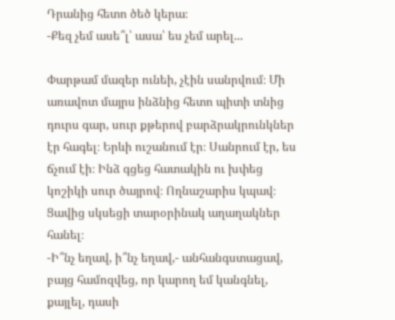Դրանից հետո ծեծ կերա։
-Քեզ չեմ ասե՞լ՝ ասա՝ ես չեմ արել...

Փարթամ մազեր ունեի, չէին սանրվում։ Մի առավոտ մայրս ինձնից հետո պիտի տնից դուրս գար, սուր քթերով բարձրակրունկներ էր հագել։ Երևի ուշանում էր։ Սանրում էր, ես ճչում էի։ Ինձ գցեց հատակին ու խփեց կոշիկի սուր ծայրով։ Ողնաշարիս կպավ։ Ցավից սկսեցի տարօրինակ աղաղակներ հանել։
-Ի՞նչ եղավ, ի՞նչ եղավ,- անհանգստացավ, բայց համոզվեց, որ կարող եմ կանգնել, քայլել, դասի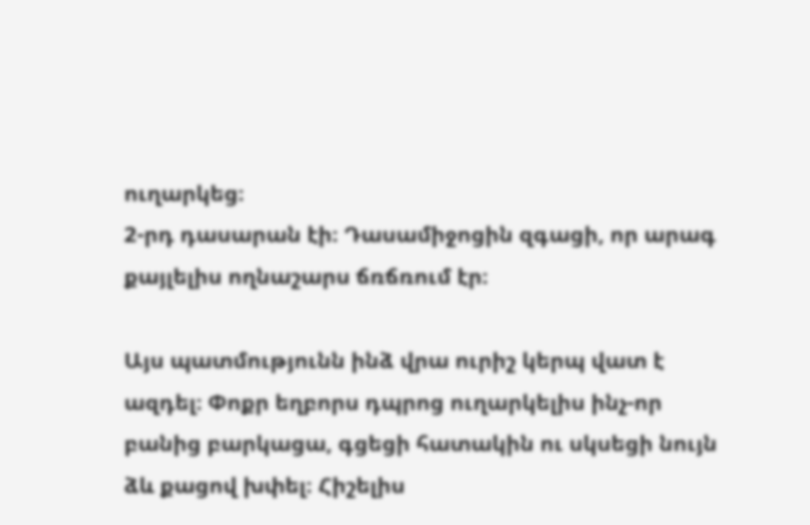ուղարկեց։
2-րդ դասարան էի։ Դասամիջոցին զգացի, որ արագ քայլելիս ողնաշարս ճռճռում էր։

Այս պատմությունն ինձ վրա ուրիշ կերպ վատ է ազդել։ Փոքր եղբորս դպրոց ուղարկելիս ինչ-որ բանից բարկացա, գցեցի հատակին ու սկսեցի նույն ձև քացով խփել։ Հիշելիս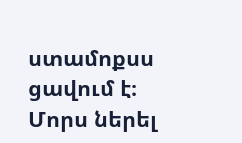ստամոքսս ցավում է։
Մորս ներել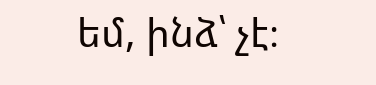եմ, ինձ՝ չէ։